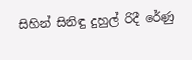සිහින් සිනිඳු දුහුල් රිදී රේණු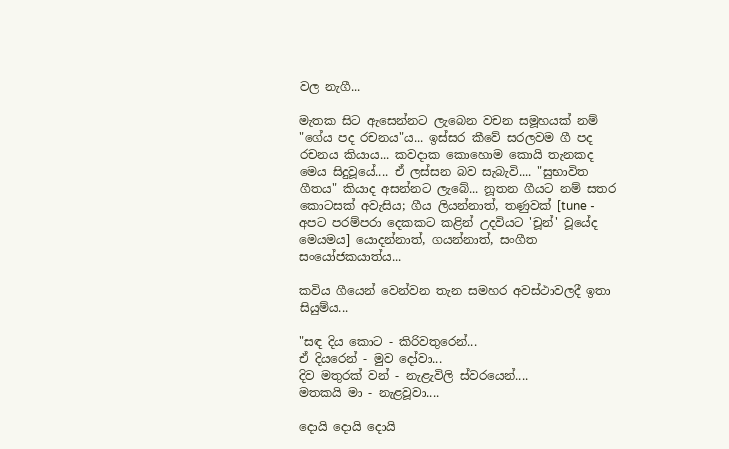වල නැගී...

මැතක සිට ඇසෙන්නට ලැබෙන වචන සමූහයක් නම් "ගේය පද රචනය"ය... ඉස්සර කීවේ සරලවම ගී පද රචනය කියාය... කවදාක කොහොම කොයි තැනකද මෙය සිදුවූයේ.... ඒ ලස්සන බව සැබැවි.... "සුභාවිත ගීතය" කියාද අසන්නට ලැබේ... නූතන ගීයට නම් සතර කොටසක් අවැසිය; ගීය ලියන්නාත්, තණුවක් [tune - අපට පරම්පරා දෙකකට කළින් උදවියට 'චූන්' වූයේද මෙයමය] යොදන්නාත්, ගයන්නාත්, සංගීත සංයෝජකයාත්ය...

කවිය ගීයෙන් වෙන්වන තැන සමහර අවස්ථාවලදී ඉතා සියුම්ය...

"සඳ දිය කොට - කිරිවතුරෙන්...
ඒ දියරෙන් - මුව දෝවා...
දිව මතුරක් වන් - නැළැවිලි ස්වරයෙන්....
මතකයි මා - නැළවූවා....

දොයි දොයි දොයි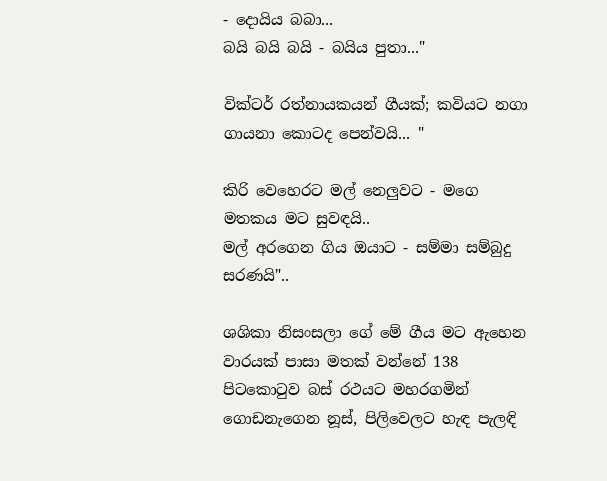- දොයිය බබා...
බයි බයි බයි - බයිය පුතා..."

වික්ටර් රත්නායකයන් ගීයක්; කවියට නගා ගායනා කොටද පෙන්වයි... "

කිරි වෙහෙරට මල් නෙලුවට - මගෙ මතකය මට සුවඳයි..
මල් අරගෙන ගිය ඔයාට - සම්මා සම්බුදු සරණයි"..

ශශිකා නිසංසලා ගේ මේ ගීය මට ඇහෙන වාරයක් පාසා මතක් වන්නේ 138 පිටකො‍ටුව බස් රථයට මහරගමින් ගොඩනැගෙන නූස්, පිලිවෙලට හැඳ පැලඳි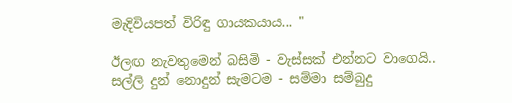මැදිවියපත් විරිඳු ගායකයාය... "

ඊලඟ නැවතුමෙන් බසිමි - වැස්සක් එන්නට වාගෙයි..
සල්ලි දුන් නොදුන් සැමටම - සම්මා සම්බුදු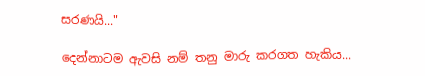සරණයි..."

දෙන්නාටම ඇවසි නම් තනු මාරු කරගත හැකිය...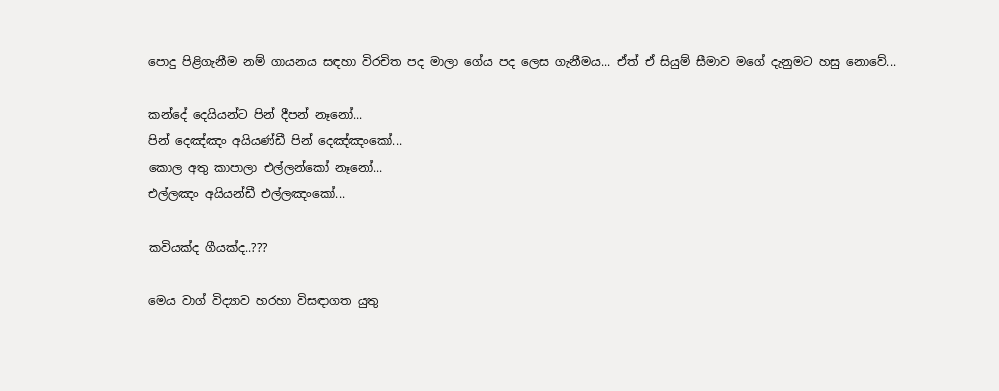පොදු පිළිගැනීම නම් ගායනය සඳහා විරචිත පද මාලා ගේය පද ලෙස ගැනීමය... ඒත් ඒ සියුම් සීමාව මගේ දැනුමට හසු නොවේ...

කන්දේ දෙයියන්ට පින් දීපන් නෑනෝ...
පින් දෙඤ්ඤං අයියණ්ඩී පින් දෙඤ්ඤංකෝ...
කොල අතු කාපාලා එල්ලන්කෝ නෑනෝ...
එල්ලඤං අයියන්ඩී එල්ලඤංකෝ...

කවියක්ද ගීයක්ද..???

මෙය වාග් විද්‍යාව හරහා විසඳාගත යුතු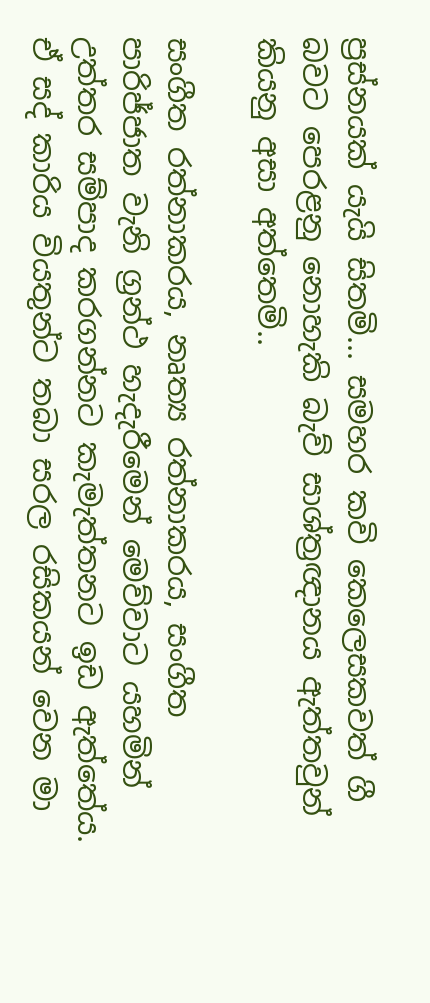ප්‍රස්නයක් යැයි සිතමි... සමහර කවි කෙලෙසකවත් ගී බවට පෙරළනු නොහැකි බැව් සාශ්ත්‍රඥානය ඇත්තවුන් කියනු අසා අත්තෙමි..

සංගීත රත්නාකරය, නෘත්‍ය රත්නාකරය, සංගීත පාරිජ්ජාත වැනි ග්‍රන්ථ හැදැරීමෙන් මෙව්වාට යහමින් උත්තර සම්පාද කරගන්නට කැමැත්තනට ඉඩ ඇත්තේය. ඒ සද් කාරිය වියතුන්ට තබා සරල රසිකයන් වෙන මා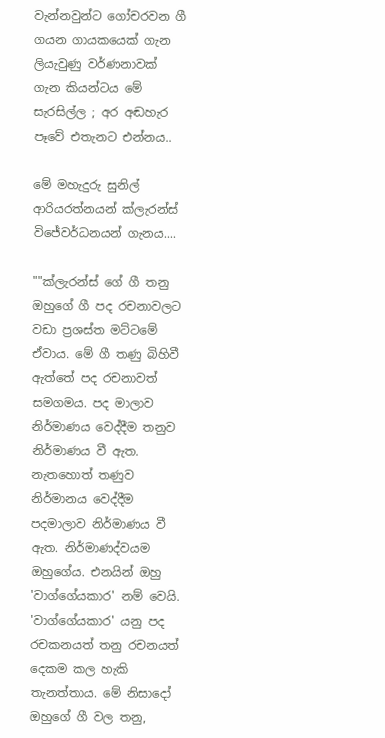වැන්නවුන්ට ගෝචරවන ගී ගයන ගායකයෙක් ගැන ලියැවුණු වර්ණනාවක් ගැන කියන්ටය මේ සැරසිල්ල ; අර අඬහැර පෑවේ එතැනට එන්නය..

මේ මහැදුරු සුනිල් ආරියරත්නයන් ක්ලැරන්ස් විජේවර්ධනයන් ගැනය....

""ක්ලැරන්ස් ගේ ගී තනු ඔහුගේ ගී පද රචනාවලට වඩා ප්‍රශස්ත මට්ටමේ ඒවාය. මේ ගී තණු බිහිවී ඇත්තේ පද රචනාවත් සමගමය. පද මාලාව නිර්මාණය වෙද්දීම තනුව නිර්මාණය වී ඇත. නැතහොත් තණුව නිර්මානය වෙද්දීම පදමාලාව නිර්මාණය වී ඇත. නිර්මාණද්වයම ඔහුගේය. එනයින් ඔහු 'වාග්ගේයකාර' නම් වෙයි. 'වාග්ගේයකාර' යනු පද රචකනයත් තනු රචනයත් දෙකම කල හැකි තැනත්තාය. මේ නිසාදෝ ඔහුගේ ගී වල තනු,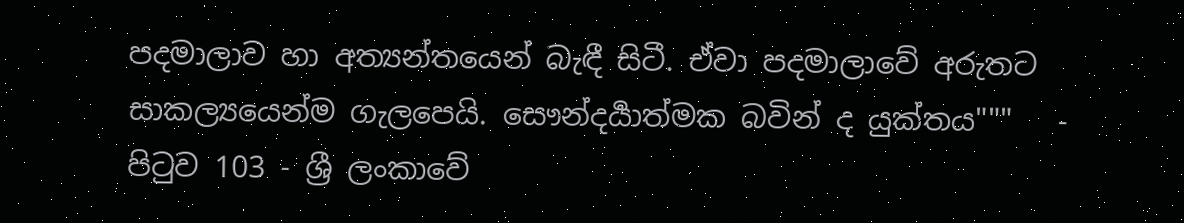පදමාලාව හා අත්‍යන්තයෙන් බැඳී සිටී. ඒවා පදමාලාවේ අරුතට සාකල්‍යයෙන්ම ගැලපෙයි. සෞන්දර්‍යාත්මක බවින් ද යුක්තය"""   - පි‍ටුව 103 - ශ්‍රී ලංකාවේ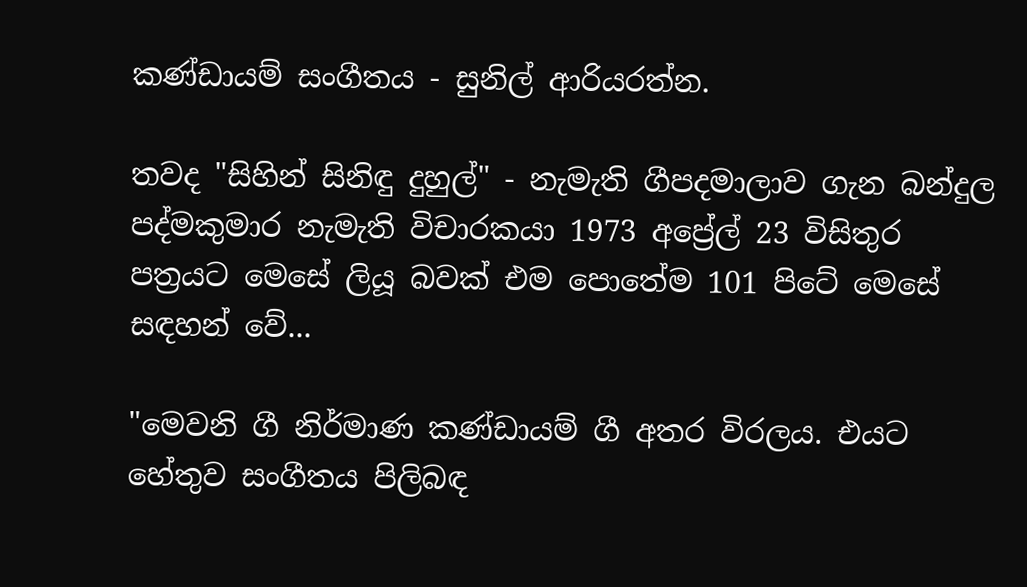කණ්ඩායම් සංගීතය - සුනිල් ආරියරත්න.

තවද "සිහින් සිනිඳු දුහුල්" - නැමැති ගීපදමාලාව ගැන බන්දුල පද්මකුමාර නැමැති විචාරකයා 1973 අප්‍රේල් 23 විසිතුර පත්‍රයට මෙසේ ලියූ බවක් එම පොතේම 101 පිටේ මෙසේ සඳහන් වේ...

"මෙවනි ගී නිර්මාණ කණ්ඩායම් ගී අතර විරලය. එයට හේතුව සංගීතය පිලිබඳ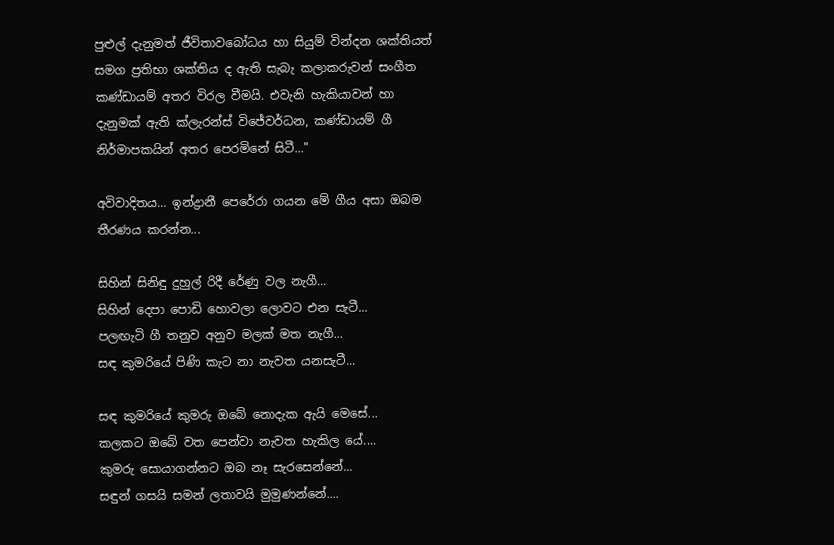පුළුල් දැනුමත් ජීවිතාවබෝධය හා සියුම් වින්දන ශක්තියත් සමග ප්‍රතිභා ශක්තිය ද ඇති සැබැ කලාකරුවන් සංගීත කණ්ඩායම් අතර විරල වීමයි. එවැනි හැකියාවන් හා දැනුමක් ඇති ක්ලැරන්ස් විජේවර්ධන, කණ්ඩායම් ගී නිර්මාපකයින් අතර පෙරමිනේ සිටී..."

අවිවාදිතය... ඉන්ද්‍රානී පෙරේරා ගයන මේ ගීය අසා ඔබම තීරණය කරන්න...

සිහින් සිනිඳු දුහුල් රිදී රේණු වල නැගී...
සිහින් දෙපා පොඩි හොවලා ලොවට එන සැටී...
පලඟැටි ගී තනුව අනුව මලක් මත ‍නැගී...
සඳ කුමරියේ පිණි කැට නා නැවත යනසැටී...

සඳ කුමරියේ කුමරු ඔබේ නොදැක ඇයි මෙසේ...
කලකට ඔබේ වත පෙන්වා නැවත හැකිල යේ....
කුමරු සොයාගන්නට ඔබ නෑ සැරසෙන්නේ...
සඳුන් ගසයි සමන් ලතාවයි මුමුණන්නේ....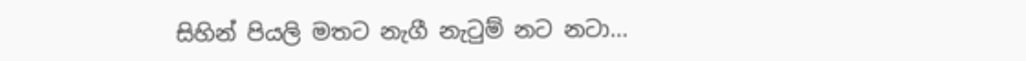සිහින් පියලි මතට නැගී නැ‍ටුම් නට නටා...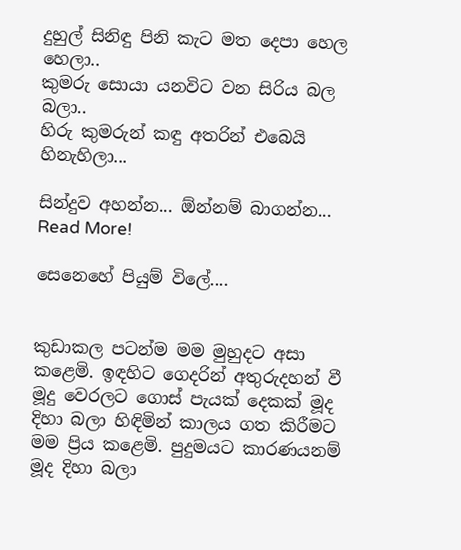දුහුල් සිනිඳු පිනි කැට මත දෙපා හෙල හෙලා..
කුමරු සොයා යනවිට වන සිරිය බල බලා..
හිරු කුමරුන් කඳු අතරින් එබෙයි හිනැහිලා...

සින්දුව අහන්න... ඕන්නම් බාගන්න...
Read More!

සෙනෙහේ පියුම් විලේ....


කුඩාකල පටන්ම මම මුහුදට අසා කළෙමි. ඉඳහිට ගෙදරින් අතුරුදහන් වී මූදු වෙරලට ගොස් පැයක් දෙකක් මූද දිහා බලා හිඳිමින් කාලය ගත කිරීමට මම ප්‍රිය කළෙමි. පුදුමයට කාරණයනම් මූද දිහා බලා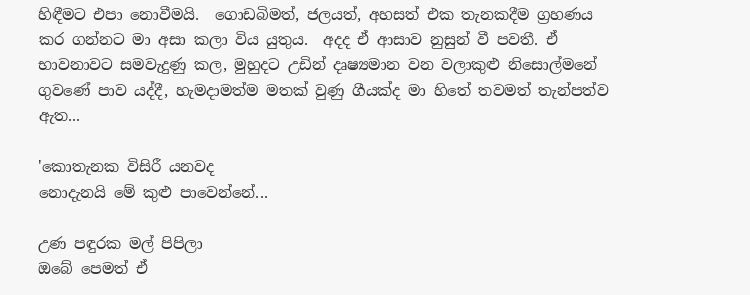හිඳීමට එපා නොවීමයි.  ගොඩබිමත්, ජලයත්, අහසත් එක තැනකදීම ග්‍රහණය කර ගන්නට මා අසා කලා විය යුතුය.  අදද ඒ ආසාව නුසුන් වී පවතී. ඒ භාවනාවට සමවැදුණු කල, මුහුදට උඩින් දෘෂ්‍යමාන වන වලාකුළු නිසොල්මනේ ගුවණේ පාව යද්දී, හැමදාමත්ම මතක් වුණු ගීයක්ද මා හිතේ තවමත් තැන්පත්ව ඇත...

'කොතැනක විසිරී යනවද
නොදැනයි මේ කුළු පාවෙන්නේ...

උණ පඳුරක මල් පිපිලා
ඔබේ පෙමත් ඒ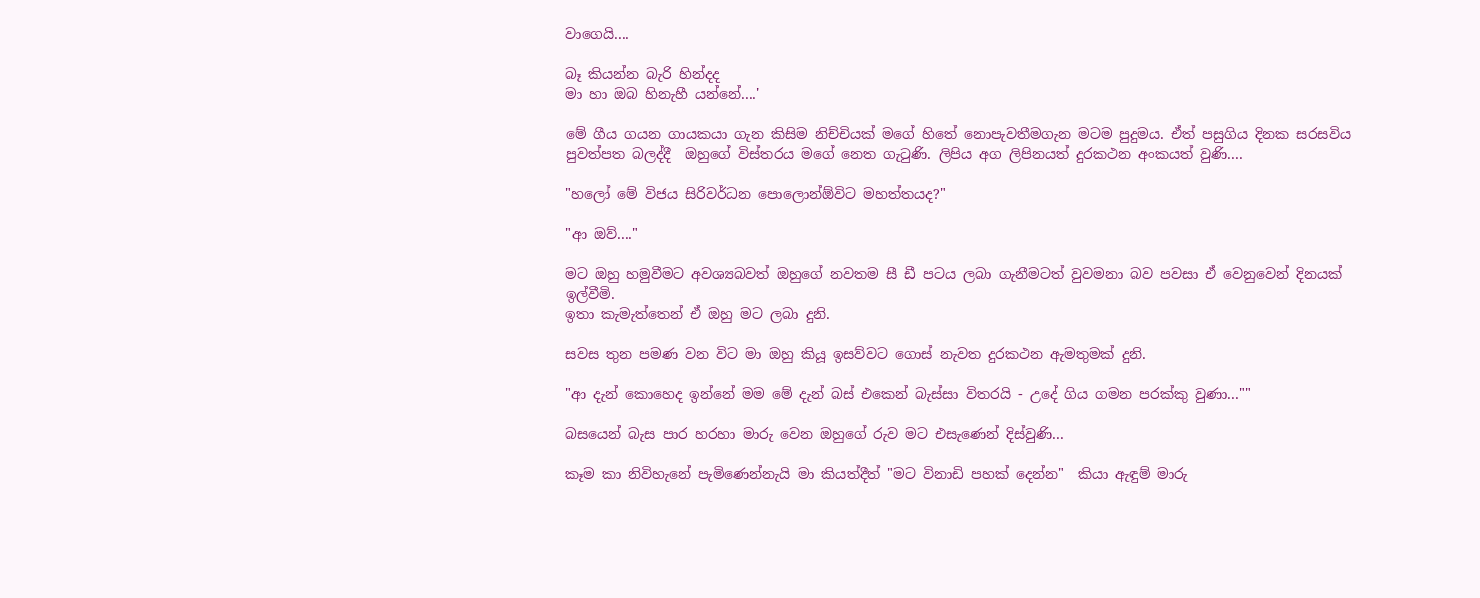වාගෙයි....

බෑ කියන්න බැරි හින්දද
මා හා ඔබ හිනැහී යන්නේ....'

මේ ගීය ගයන ගායකයා ගැන කිසිම නිච්චියක් මගේ හිතේ නොපැවතීමගැන මටම පුදුමය. ඒත් පසුගිය දිනක සරසවිය පුවත්පත බලද්දී  ඔහුගේ විස්තරය මගේ නෙත ගැ‍ටුණි. ලිපිය අග ලිපිනයත් දුරකථන අංකයත් වුණි....

"හලෝ මේ විජය සිරිවර්ධන පොලොන්ඕවිට මහත්තයද?"

"ආ ඔව්...."

මට ඔහු හමුවීමට අවශ්‍යබවත් ඔහුගේ නවතම සී ඩී පටය ලබා ගැනීමටත් වුවමනා බව පවසා ඒ වෙනුවෙන් දිනයක් ඉල්වීමි.
ඉතා කැමැත්තෙන් ඒ ඔහු මට ලබා දුනි.

සවස තුන පමණ වන විට මා ඔහු කියූ ඉසව්වට ගොස් නැවත දුරකථන ඇමතුමක් දුනි.

"ආ දැන් කොහෙද ඉන්නේ මම මේ දැන් බස් එකෙන් බැස්සා විතරයි - උදේ ගිය ගමන පරක්කු වුණා...""

බසයෙන් බැස පාර හරහා මාරු වෙන ඔහුගේ රුව මට එසැණෙන් දිස්වුණි...

කෑම කා නිවිහැනේ පැමිණෙන්නැයි මා කියත්දීත් "මට විනාඩි පහක් දෙන්න"  කියා ඇඳුම් මාරු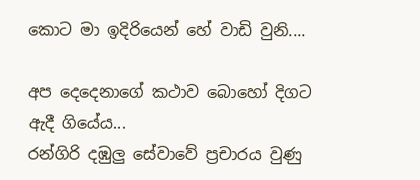කොට මා ඉදිරියෙන් හේ වාඩි වුනි....

අප දෙදෙනාගේ කථාව බොහෝ දිගට ඇදී ගියේය...
රන්ගිරි දඹුලු සේවාවේ ප්‍රචාරය වුණු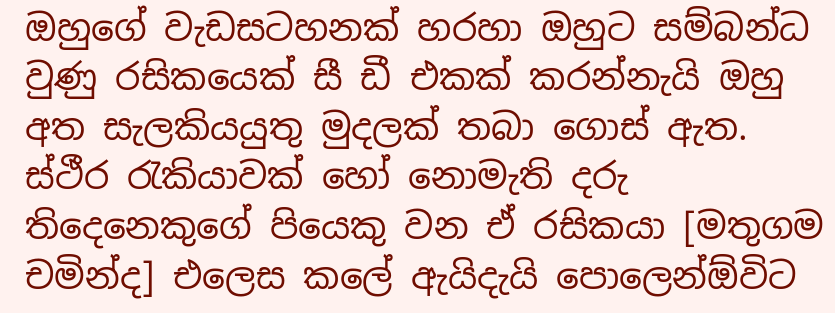ඔහුගේ වැඩසටහනක් හරහා ඔහුට සම්බන්ධ වුණු රසිකයෙක් සී ඩී එකක් කරන්නැයි ඔහු අත සැලකියයුතු මුදලක් තබා ගොස් ඇත. ස්ථීර ‍රැකියාවක් හෝ නොමැති දරු තිදෙනෙකුගේ පියෙකු වන ඒ රසිකයා [මතුගම චමින්ද] එලෙස කලේ ඇයිදැයි පොලෙන්ඕවිට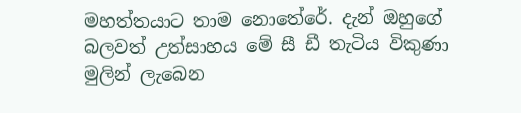මහත්තයාට තාම නොතේරේ. දැන් ඔහුගේ බලවත් උත්සාහය මේ සී ඩී තැටිය විකුණා මුලින් ලැබෙන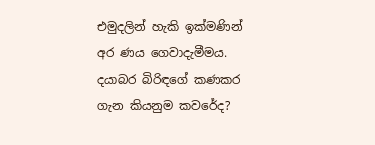එමුදලින් හැකි ඉක්මණින් අර ණය ගෙවාදැමීමය. දයාබර බිරිඳගේ කණකර ගැන කියනුම කවරේද?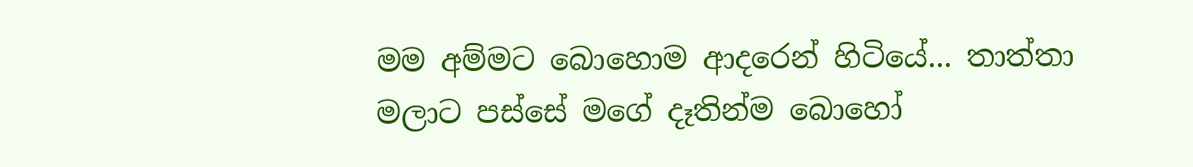මම අම්මට බොහොම ආදරෙන් හිටියේ... තාත්තා මලාට පස්සේ මගේ දෑතින්ම බොහෝ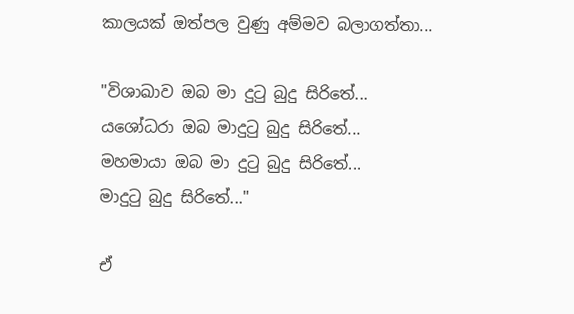කාලයක් ඔත්පල වුණු අම්මව බලාගත්තා...

"විශාඛාව ඔබ මා දුටු බුදු සිරිතේ...
යශෝධරා ඔබ මාදුටු බුදු සිරිතේ...
මහමායා ඔබ මා දුටු බුදු සිරිතේ...
මාදුටු බුදු සිරිතේ..."

ඒ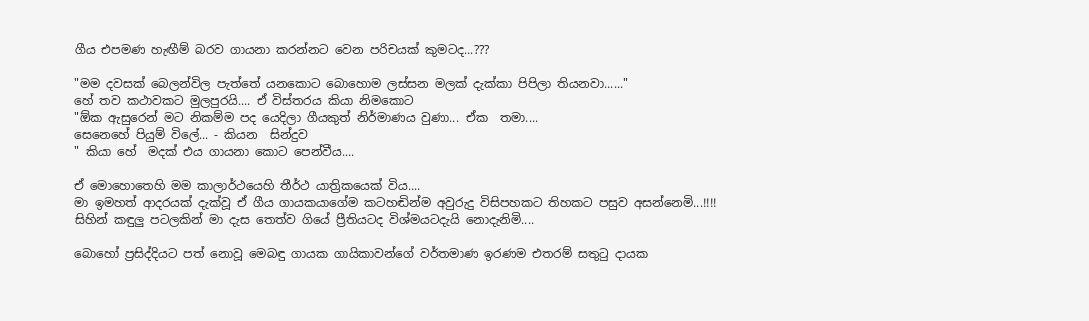ගීය එපමණ හැඟීම් බරව ගායනා කරන්නට වෙන පරිචයක් කුමටද...???

"මම දවසක් බෙලන්විල පැත්තේ යනකොට බොහොම ලස්සන මලක් දැක්කා පිපිලා තියනවා......"
හේ තව කථාවකට මුලපුරයි.... ඒ විස්තරය කියා නිමකොට
"ඕක ඇසුරෙන් මට නිකම්ම පද යෙදිලා ගීයකුත් නිර්මාණය වුණා... ඒක  තමා....
සෙනෙහේ පියුම් විලේ... - කියන  සින්දුව
" කියා හේ  මදක් එය ගායනා කොට පෙන්වීය....

ඒ මොහොතෙහි මම කාලාර්ථයෙහි තීර්ථ යාත්‍රිකයෙක් විය....
මා ඉමහත් ආදරයක් දැක්වූ ඒ ගීය ගායකයාගේම කටහඬින්ම අවුරුදු විසිපහකට තිහකට පසුව අසන්නෙමි...!!!!
සිහින් කඳුලු පටලකින් මා දැස තෙත්ව ගියේ ප්‍රීතියටද විශ්මයටදැයි නොදැනිමි....

බොහෝ ප්‍රසිද්දියට පත් නොවූ මෙබඳු ගායක ගායිකාවන්ගේ වර්තමාණ ඉරණම එතරම් සතු‍ටු දායක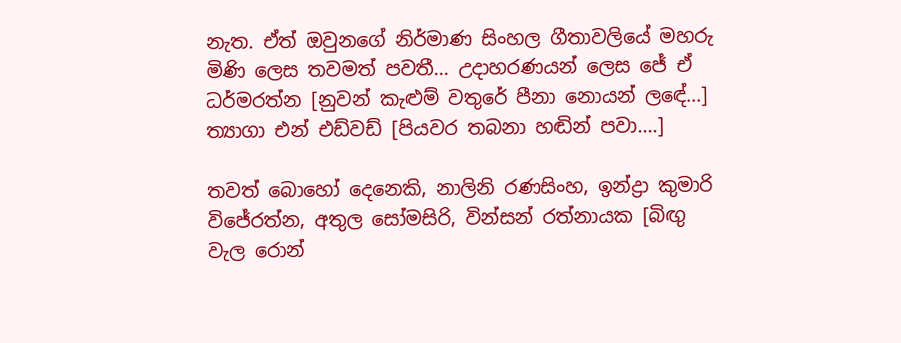නැත. ඒත් ඔවුනගේ නිර්මාණ සිංහල ගීතාවලියේ මහරු මිණි ලෙස තවමත් පවතී... උදාහරණයන් ලෙස ජේ ඒ ධර්මරත්න [නුවන් කැළුම් වතුරේ පීනා නොයන් ලඳේ...] ත්‍යාගා එන් එඩ්වඩ් [පියවර තබනා හඬින් පවා....]

තවත් බොහෝ දෙනෙකි, නාලිනි රණසිංහ, ඉන්ද්‍රා කුමාරි විජේරත්න, අතුල සෝමසිරි, වින්සන් රත්නායක [බිඟු වැල රොන්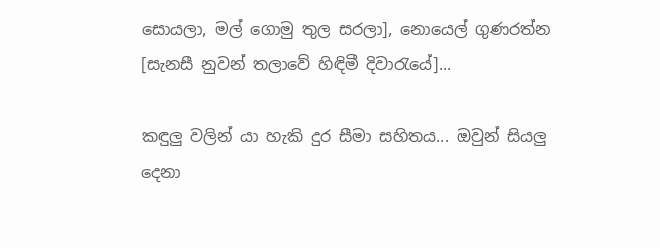සොයලා, මල් ගොමු තුල සරලා], නොයෙල් ගුණරත්න [සැනසී නුවන් තලාවේ හිඳිමී දිවා‍රැයේ]...

කඳුලු වලින් යා හැකි දුර සීමා සහිතය... ඔවුන් සියලු දෙනා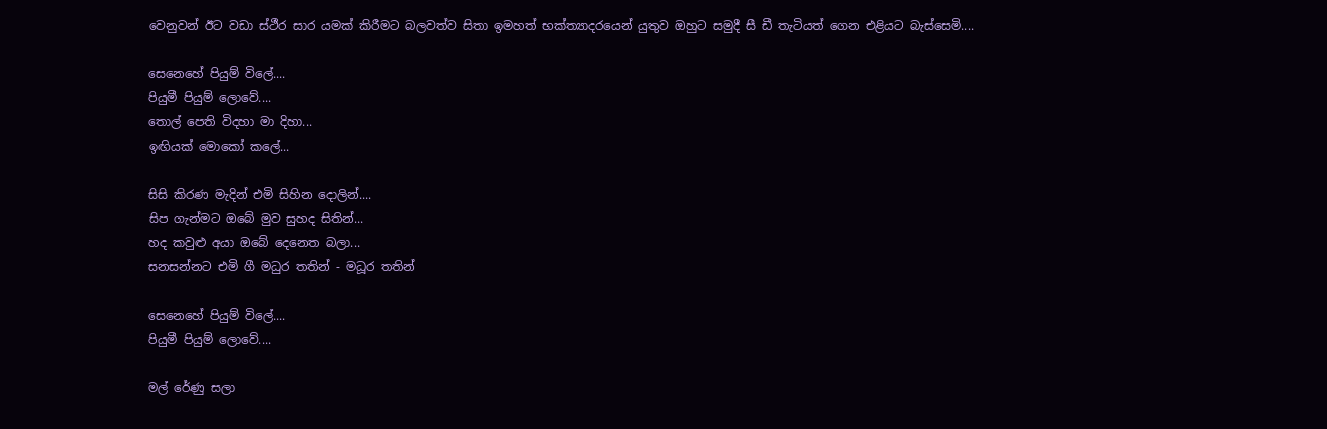වෙනුවන් ඊට වඩා ස්ථීර සාර යමක් කිරීමට බලවත්ව සිතා ඉමහත් භක්ත්‍යාදරයෙන් යුතුව ඔහුට සමුදී සී ඩී තැටියත් ගෙන එළියට බැස්සෙමි....

සෙනෙහේ පියුම් විලේ....
පියුමී පියුම් ලොවේ....
තොල් පෙති විදහා මා දිහා...
ඉඟියක් මොකෝ කලේ...

සිසි කිරණ මැදින් එමි සිහින දොලින්....
සිප ගැන්මට ඔබේ මුව සුහද සිතින්...
හද කවුළු අයා ඔබේ දෙනෙත බලා...
සනසන්නට එමි ගී මධුර තතින් - මධූර තතින්

සෙනෙහේ පියුම් විලේ....
පියුමී පියුම් ලොවේ....

මල් රේණු සලා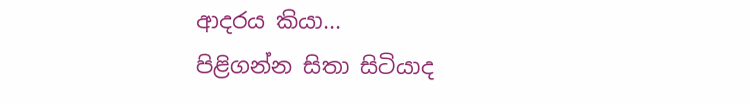ආදරය කියා...
පිළිගන්න සිතා සිටියාද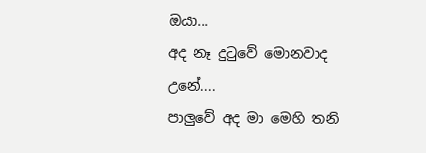ඔයා...
අද නෑ දු‍ටුවේ මොනවාද උනේ....
පාලුවේ අද මා මෙහි තනි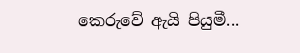කෙරුවේ ඇයි පියුමී...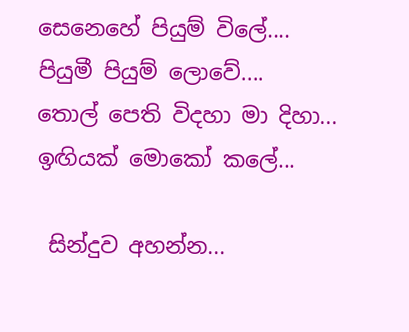සෙනෙහේ පියුම් විලේ....
පියුමී පියුම් ලොවේ....
තොල් පෙති විදහා මා දිහා...
ඉඟියක් මොකෝ කලේ...

 සින්දුව අහන්න...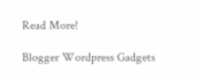Read More!

Blogger Wordpress Gadgets